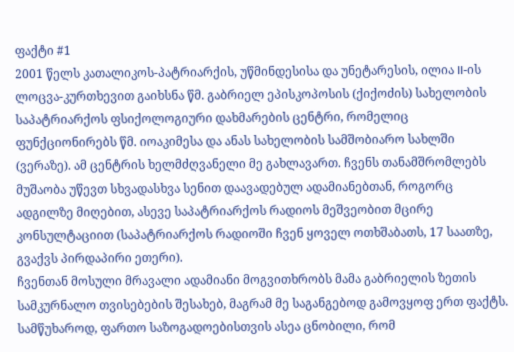ფაქტი #1
2001 წელს კათალიკოს-პატრიარქის, უწმინდესისა და უნეტარესის, ილია II-ის ლოცვა-კურთხევით გაიხსნა წმ. გაბრიელ ეპისკოპოსის (ქიქოძის) სახელობის საპატრიარქოს ფსიქოლოგიური დახმარების ცენტრი, რომელიც ფუნქციონირებს წმ. იოაკიმესა და ანას სახელობის სამშობიარო სახლში (ვერაზე). ამ ცენტრის ხელმძღვანელი მე გახლავართ. ჩვენს თანამშრომლებს მუშაობა უწევთ სხვადასხვა სენით დაავადებულ ადამიანებთან, როგორც ადგილზე მიღებით, ასევე საპატრიარქოს რადიოს მეშვეობით მცირე კონსულტაციით (საპატრიარქოს რადიოში ჩვენ ყოველ ოთხშაბათს, 17 საათზე, გვაქვს პირდაპირი ეთერი).
ჩვენთან მოსული მრავალი ადამიანი მოგვითხრობს მამა გაბრიელის ზეთის სამკურნალო თვისებების შესახებ, მაგრამ მე საგანგებოდ გამოვყოფ ერთ ფაქტს. სამწუხაროდ, ფართო საზოგადოებისთვის ასეა ცნობილი, რომ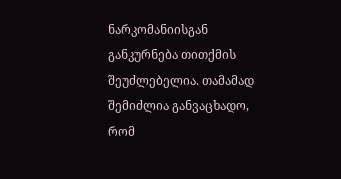ნარკომანიისგან განკურნება თითქმის შეუძლებელია. თამამად შემიძლია განვაცხადო, რომ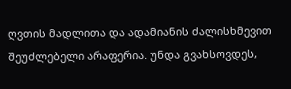ღვთის მადლითა და ადამიანის ძალისხმევით შეუძლებელი არაფერია. უნდა გვახსოვდეს,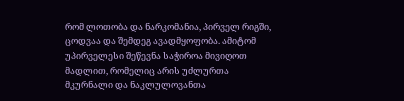რომ ლოთობა და ნარკომანია, პირველ რიგში, ცოდვაა და შემდეგ ავადმყოფობა. ამიტომ უპირველესი შეწევნა საჭიროა მივიღოთ მადლით, რომელიც არის უძლურთა მკურნალი და ნაკლულოვანთა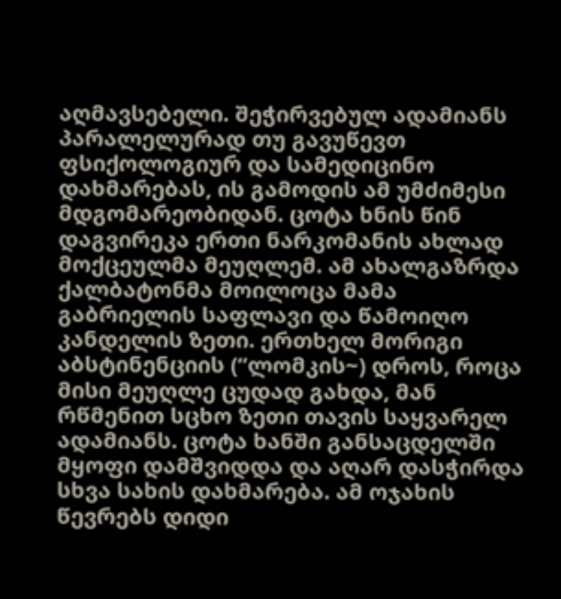აღმავსებელი. შეჭირვებულ ადამიანს პარალელურად თუ გავუწევთ ფსიქოლოგიურ და სამედიცინო დახმარებას, ის გამოდის ამ უმძიმესი მდგომარეობიდან. ცოტა ხნის წინ დაგვირეკა ერთი ნარკომანის ახლად მოქცეულმა მეუღლემ. ამ ახალგაზრდა ქალბატონმა მოილოცა მამა გაბრიელის საფლავი და წამოიღო კანდელის ზეთი. ერთხელ მორიგი აბსტინენციის (“ლომკის~) დროს, როცა მისი მეუღლე ცუდად გახდა, მან რწმენით სცხო ზეთი თავის საყვარელ ადამიანს. ცოტა ხანში განსაცდელში მყოფი დამშვიდდა და აღარ დასჭირდა სხვა სახის დახმარება. ამ ოჯახის წევრებს დიდი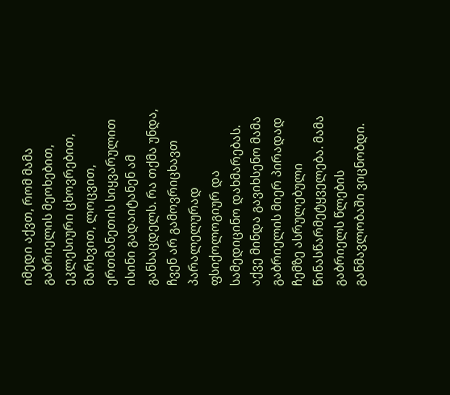იმედი აქვთ, რომ მამა გაბრიელის მეოხებით, ეკლესიური ცხოვრებით, მარხვით, ლოცვით, ერთმანეთის სიყვარულით ისინი გადაიტანენ ამ განსაცდელს. რა თქმა უნდა, ჩვენ არ გამოვრიცხავთ პარალელურად ფსიქოლოგიურ და სამედიცინო დახმარებას.
აქვე მინდა გავიხსენო მამა გაბრიელის მიერ პირადად ჩემზე ასრულებული წინასწარმეტყველება. მამა გაბრიელს წლების განმავლობაში ვიცნობდი.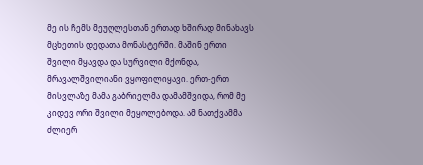მე ის ჩემს მეუღლესთან ერთად ხშირად მინახავს მცხეთის დედათა მონასტერში. მაშინ ერთი შვილი მყავდა და სურვილი მქონდა, მრავალშვილიანი ვყოფილიყავი. ერთ-ერთ მისვლაზე მამა გაბრიელმა დამამშვიდა, რომ მე კიდევ ორი შვილი მეყოლებოდა. ამ ნათქვამმა ძლიერ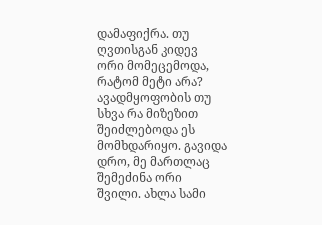დამაფიქრა. თუ ღვთისგან კიდევ ორი მომეცემოდა, რატომ მეტი არა? ავადმყოფობის თუ სხვა რა მიზეზით შეიძლებოდა ეს მომხდარიყო. გავიდა დრო, მე მართლაც შემეძინა ორი შვილი. ახლა სამი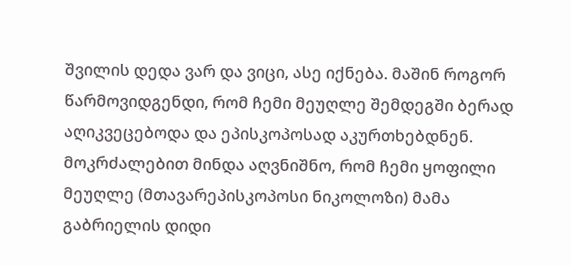შვილის დედა ვარ და ვიცი, ასე იქნება. მაშინ როგორ წარმოვიდგენდი, რომ ჩემი მეუღლე შემდეგში ბერად აღიკვეცებოდა და ეპისკოპოსად აკურთხებდნენ.
მოკრძალებით მინდა აღვნიშნო, რომ ჩემი ყოფილი მეუღლე (მთავარეპისკოპოსი ნიკოლოზი) მამა გაბრიელის დიდი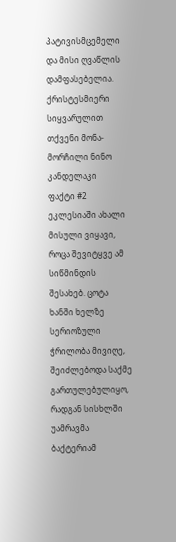პატივისმცემელი და მისი ღვაწლის დამფასებელია.
ქრისტესმიერი სიყვარულით თქვენი მონა-მორჩილი ნინო კანდელაკი
ფაქტი #2
ეკლესიაში ახალი მისული ვიყავი, როცა შევიტყვე ამ სიწმინდის შესახებ. ცოტა ხანში ხელზე სერიოზული ჭრილობა მივიღე, შეიძლებოდა საქმე გართულებულიყო, რადგან სისხლში უამრავმა ბაქტერიამ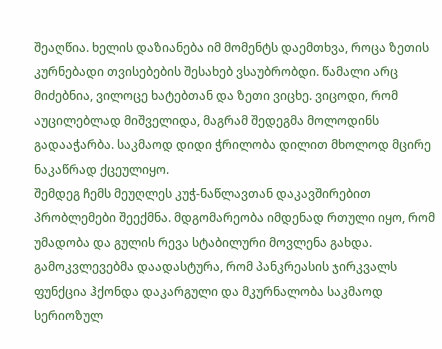შეაღწია. ხელის დაზიანება იმ მომენტს დაემთხვა, როცა ზეთის კურნებადი თვისებების შესახებ ვსაუბრობდი. წამალი არც მიძებნია, ვილოცე ხატებთან და ზეთი ვიცხე. ვიცოდი, რომ აუცილებლად მიშველიდა, მაგრამ შედეგმა მოლოდინს გადააჭარბა. საკმაოდ დიდი ჭრილობა დილით მხოლოდ მცირე ნაკაწრად ქცეულიყო.
შემდეგ ჩემს მეუღლეს კუჭ-ნაწლავთან დაკავშირებით პრობლემები შეექმნა. მდგომარეობა იმდენად რთული იყო, რომ უმადობა და გულის რევა სტაბილური მოვლენა გახდა. გამოკვლევებმა დაადასტურა, რომ პანკრეასის ჯირკვალს ფუნქცია ჰქონდა დაკარგული და მკურნალობა საკმაოდ სერიოზულ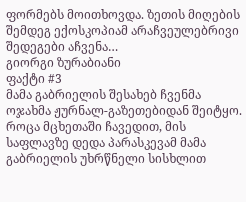ფორმებს მოითხოვდა. ზეთის მიღების შემდეგ ექოსკოპიამ არაჩვეულებრივი შედეგები აჩვენა…
გიორგი ზურაბიანი
ფაქტი #3
მამა გაბრიელის შესახებ ჩვენმა ოჯახმა ჟურნალ-გაზეთებიდან შეიტყო. როცა მცხეთაში ჩავედით, მის საფლავზე დედა პარასკევამ მამა გაბრიელის უხრწნელი სისხლით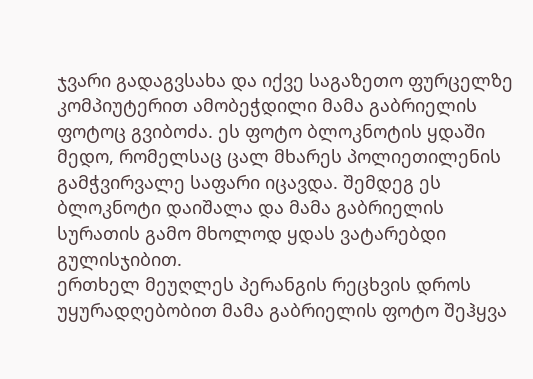ჯვარი გადაგვსახა და იქვე საგაზეთო ფურცელზე კომპიუტერით ამობეჭდილი მამა გაბრიელის ფოტოც გვიბოძა. ეს ფოტო ბლოკნოტის ყდაში მედო, რომელსაც ცალ მხარეს პოლიეთილენის გამჭვირვალე საფარი იცავდა. შემდეგ ეს ბლოკნოტი დაიშალა და მამა გაბრიელის სურათის გამო მხოლოდ ყდას ვატარებდი გულისჯიბით.
ერთხელ მეუღლეს პერანგის რეცხვის დროს უყურადღებობით მამა გაბრიელის ფოტო შეჰყვა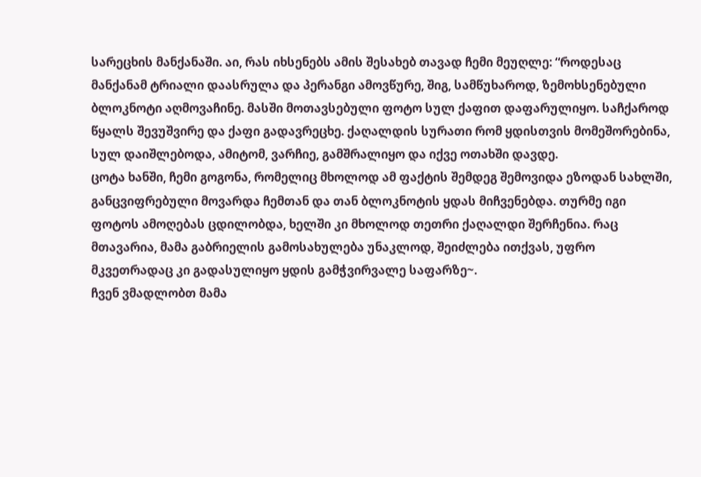სარეცხის მანქანაში. აი, რას იხსენებს ამის შესახებ თავად ჩემი მეუღლე: “როდესაც მანქანამ ტრიალი დაასრულა და პერანგი ამოვწურე, შიგ, სამწუხაროდ, ზემოხსენებული ბლოკნოტი აღმოვაჩინე. მასში მოთავსებული ფოტო სულ ქაფით დაფარულიყო. საჩქაროდ წყალს შევუშვირე და ქაფი გადავრეცხე. ქაღალდის სურათი რომ ყდისთვის მომეშორებინა, სულ დაიშლებოდა, ამიტომ, ვარჩიე, გამშრალიყო და იქვე ოთახში დავდე.
ცოტა ხანში, ჩემი გოგონა, რომელიც მხოლოდ ამ ფაქტის შემდეგ შემოვიდა ეზოდან სახლში, განცვიფრებული მოვარდა ჩემთან და თან ბლოკნოტის ყდას მიჩვენებდა. თურმე იგი ფოტოს ამოღებას ცდილობდა, ხელში კი მხოლოდ თეთრი ქაღალდი შერჩენია. რაც მთავარია, მამა გაბრიელის გამოსახულება უნაკლოდ, შეიძლება ითქვას, უფრო მკვეთრადაც კი გადასულიყო ყდის გამჭვირვალე საფარზე~.
ჩვენ ვმადლობთ მამა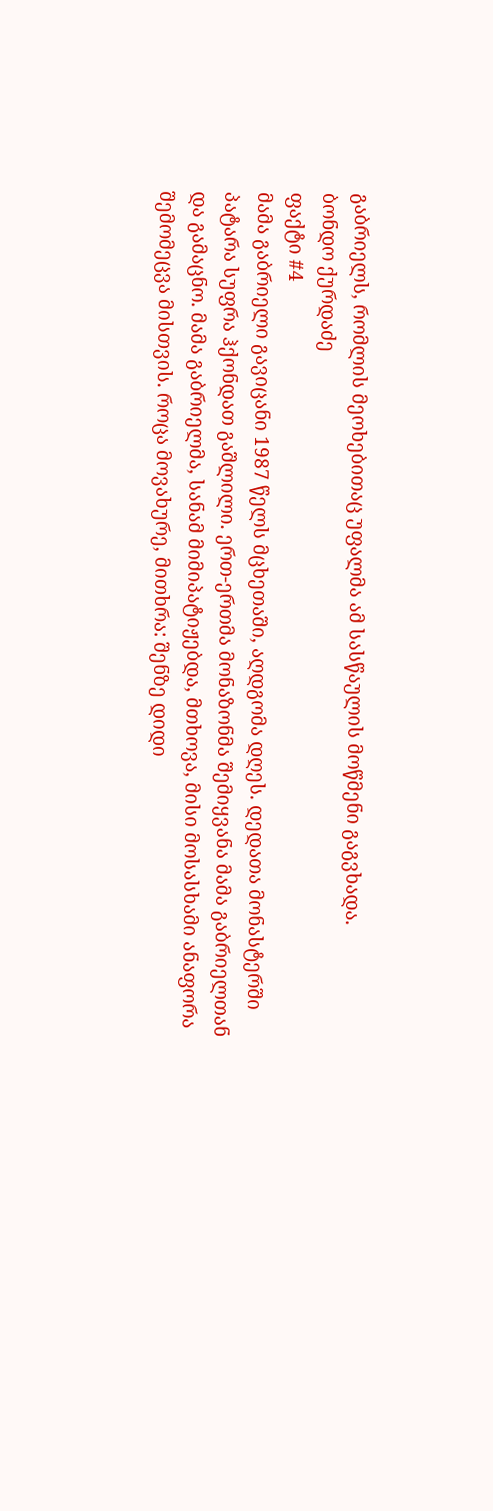გაბრიელს, რომლის მეოხებითაც უფალმა ამ სასწაულის მოწმენი გაგვხადა.
ბონდო ქურდაძე
ფაქტი #4
მამა გაბრიელი გავიცანი 1987 წელს მცხეთაში, აღდგომა დღეს. დედათა მონასტერში პატარა სუფრა ჰქონდათ გაშლილი. ერთ-ერთმა მონაზონმა შემიყვანა მამა გაბრიელთან და გამაცნო. მამა გაბრიელმა, სანამ მიმიპატიჟებდა, მთხოვა, მისი მოსასხამი ანაფორა შემომეცვა მისთვის. როცა მოვახურე, მითხრა: შენზე დიდი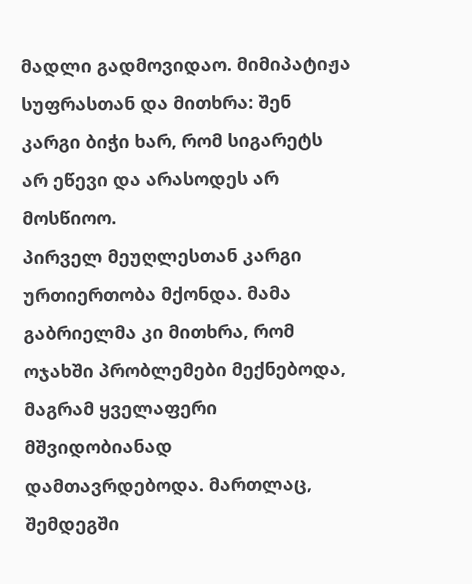მადლი გადმოვიდაო. მიმიპატიჟა სუფრასთან და მითხრა: შენ კარგი ბიჭი ხარ, რომ სიგარეტს არ ეწევი და არასოდეს არ მოსწიოო.
პირველ მეუღლესთან კარგი ურთიერთობა მქონდა. მამა გაბრიელმა კი მითხრა, რომ ოჯახში პრობლემები მექნებოდა, მაგრამ ყველაფერი მშვიდობიანად დამთავრდებოდა. მართლაც, შემდეგში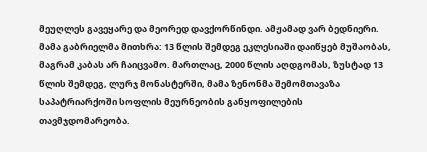მეუღლეს გავეყარე და მეორედ დავქორწინდი. ამჟამად ვარ ბედნიერი.
მამა გაბრიელმა მითხრა: 13 წლის შემდეგ ეკლესიაში დაიწყებ მუშაობას, მაგრამ კაბას არ ჩაიცვამო. მართლაც, 2000 წლის აღდგომას, ზუსტად 13 წლის შემდეგ, ლურჯ მონასტერში, მამა ზენონმა შემომთავაზა საპატრიარქოში სოფლის მეურნეობის განყოფილების თავმჯდომარეობა.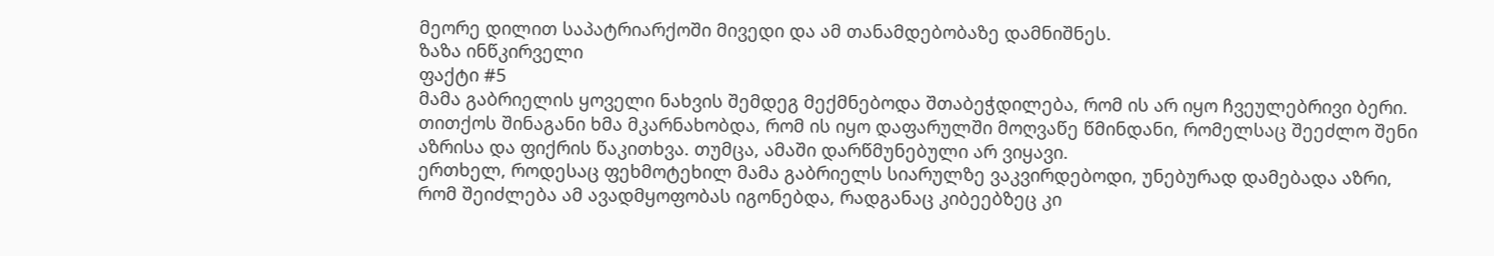მეორე დილით საპატრიარქოში მივედი და ამ თანამდებობაზე დამნიშნეს.
ზაზა ინწკირველი
ფაქტი #5
მამა გაბრიელის ყოველი ნახვის შემდეგ მექმნებოდა შთაბეჭდილება, რომ ის არ იყო ჩვეულებრივი ბერი. თითქოს შინაგანი ხმა მკარნახობდა, რომ ის იყო დაფარულში მოღვაწე წმინდანი, რომელსაც შეეძლო შენი აზრისა და ფიქრის წაკითხვა. თუმცა, ამაში დარწმუნებული არ ვიყავი.
ერთხელ, როდესაც ფეხმოტეხილ მამა გაბრიელს სიარულზე ვაკვირდებოდი, უნებურად დამებადა აზრი, რომ შეიძლება ამ ავადმყოფობას იგონებდა, რადგანაც კიბეებზეც კი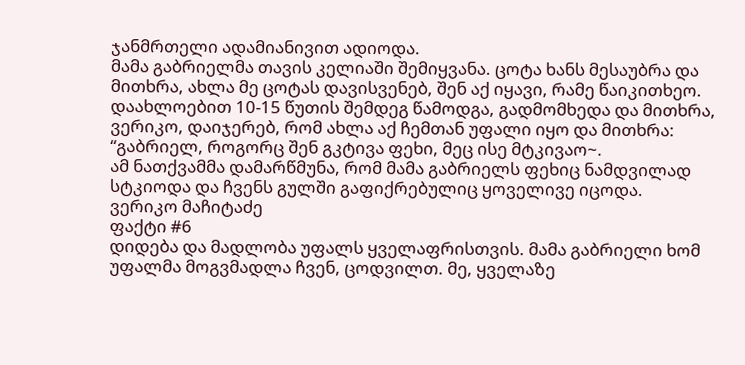ჯანმრთელი ადამიანივით ადიოდა.
მამა გაბრიელმა თავის კელიაში შემიყვანა. ცოტა ხანს მესაუბრა და მითხრა, ახლა მე ცოტას დავისვენებ, შენ აქ იყავი, რამე წაიკითხეო. დაახლოებით 10-15 წუთის შემდეგ წამოდგა, გადმომხედა და მითხრა, ვერიკო, დაიჯერებ, რომ ახლა აქ ჩემთან უფალი იყო და მითხრა: “გაბრიელ, როგორც შენ გკტივა ფეხი, მეც ისე მტკივაო~.
ამ ნათქვამმა დამარწმუნა, რომ მამა გაბრიელს ფეხიც ნამდვილად სტკიოდა და ჩვენს გულში გაფიქრებულიც ყოველივე იცოდა.
ვერიკო მაჩიტაძე
ფაქტი #6
დიდება და მადლობა უფალს ყველაფრისთვის. მამა გაბრიელი ხომ უფალმა მოგვმადლა ჩვენ, ცოდვილთ. მე, ყველაზე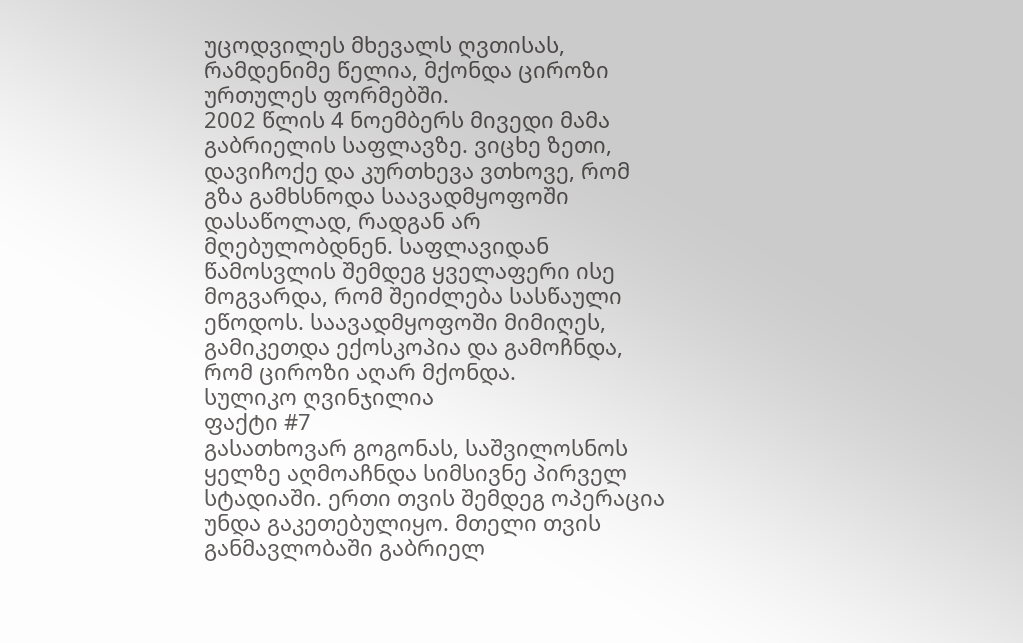უცოდვილეს მხევალს ღვთისას, რამდენიმე წელია, მქონდა ციროზი ურთულეს ფორმებში.
2002 წლის 4 ნოემბერს მივედი მამა გაბრიელის საფლავზე. ვიცხე ზეთი, დავიჩოქე და კურთხევა ვთხოვე, რომ გზა გამხსნოდა საავადმყოფოში დასაწოლად, რადგან არ მღებულობდნენ. საფლავიდან წამოსვლის შემდეგ ყველაფერი ისე მოგვარდა, რომ შეიძლება სასწაული ეწოდოს. საავადმყოფოში მიმიღეს, გამიკეთდა ექოსკოპია და გამოჩნდა, რომ ციროზი აღარ მქონდა.
სულიკო ღვინჯილია
ფაქტი #7
გასათხოვარ გოგონას, საშვილოსნოს ყელზე აღმოაჩნდა სიმსივნე პირველ სტადიაში. ერთი თვის შემდეგ ოპერაცია უნდა გაკეთებულიყო. მთელი თვის განმავლობაში გაბრიელ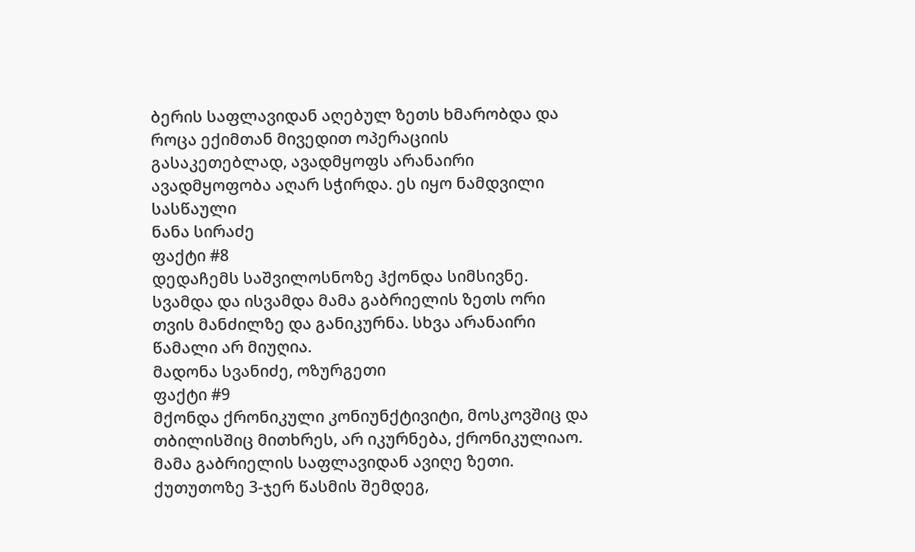ბერის საფლავიდან აღებულ ზეთს ხმარობდა და როცა ექიმთან მივედით ოპერაციის გასაკეთებლად, ავადმყოფს არანაირი ავადმყოფობა აღარ სჭირდა. ეს იყო ნამდვილი სასწაული
ნანა სირაძე
ფაქტი #8
დედაჩემს საშვილოსნოზე ჰქონდა სიმსივნე. სვამდა და ისვამდა მამა გაბრიელის ზეთს ორი თვის მანძილზე და განიკურნა. სხვა არანაირი წამალი არ მიუღია.
მადონა სვანიძე, ოზურგეთი
ფაქტი #9
მქონდა ქრონიკული კონიუნქტივიტი, მოსკოვშიც და თბილისშიც მითხრეს, არ იკურნება, ქრონიკულიაო.
მამა გაბრიელის საფლავიდან ავიღე ზეთი. ქუთუთოზე 3-ჯერ წასმის შემდეგ,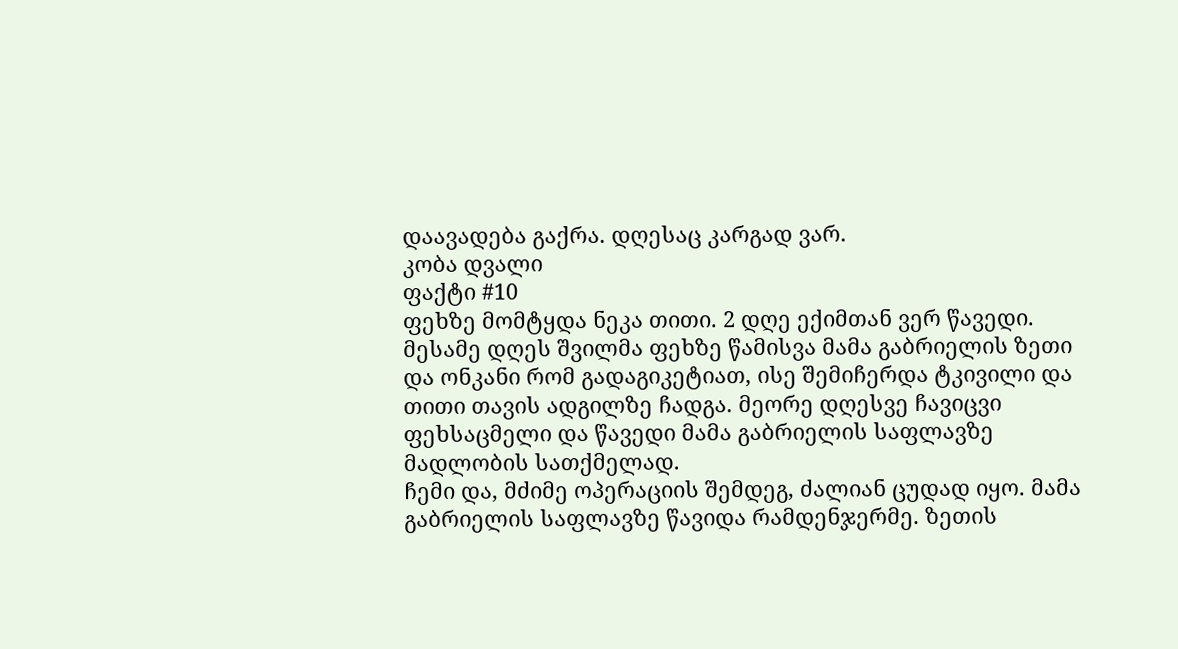დაავადება გაქრა. დღესაც კარგად ვარ.
კობა დვალი
ფაქტი #10
ფეხზე მომტყდა ნეკა თითი. 2 დღე ექიმთან ვერ წავედი. მესამე დღეს შვილმა ფეხზე წამისვა მამა გაბრიელის ზეთი და ონკანი რომ გადაგიკეტიათ, ისე შემიჩერდა ტკივილი და თითი თავის ადგილზე ჩადგა. მეორე დღესვე ჩავიცვი ფეხსაცმელი და წავედი მამა გაბრიელის საფლავზე მადლობის სათქმელად.
ჩემი და, მძიმე ოპერაციის შემდეგ, ძალიან ცუდად იყო. მამა გაბრიელის საფლავზე წავიდა რამდენჯერმე. ზეთის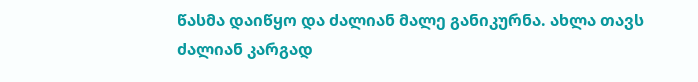წასმა დაიწყო და ძალიან მალე განიკურნა. ახლა თავს ძალიან კარგად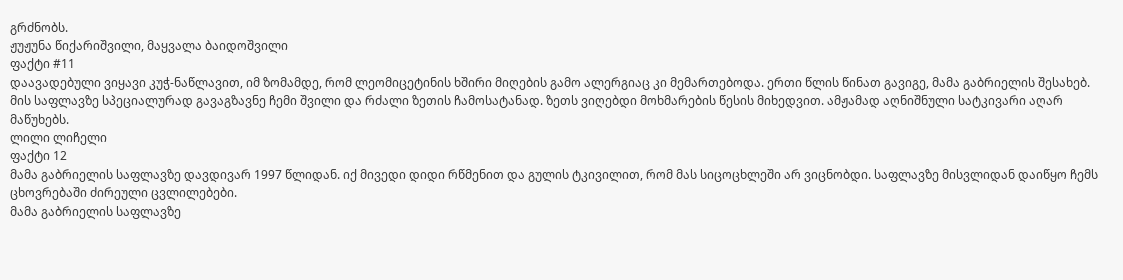გრძნობს.
ჟუჟუნა წიქარიშვილი, მაყვალა ბაიდოშვილი
ფაქტი #11
დაავადებული ვიყავი კუჭ-ნაწლავით, იმ ზომამდე, რომ ლეომიცეტინის ხშირი მიღების გამო ალერგიაც კი მემართებოდა. ერთი წლის წინათ გავიგე, მამა გაბრიელის შესახებ. მის საფლავზე სპეციალურად გავაგზავნე ჩემი შვილი და რძალი ზეთის ჩამოსატანად. ზეთს ვიღებდი მოხმარების წესის მიხედვით. ამჟამად აღნიშნული სატკივარი აღარ მაწუხებს.
ლილი ლიჩელი
ფაქტი 12
მამა გაბრიელის საფლავზე დავდივარ 1997 წლიდან. იქ მივედი დიდი რწმენით და გულის ტკივილით, რომ მას სიცოცხლეში არ ვიცნობდი. საფლავზე მისვლიდან დაიწყო ჩემს ცხოვრებაში ძირეული ცვლილებები.
მამა გაბრიელის საფლავზე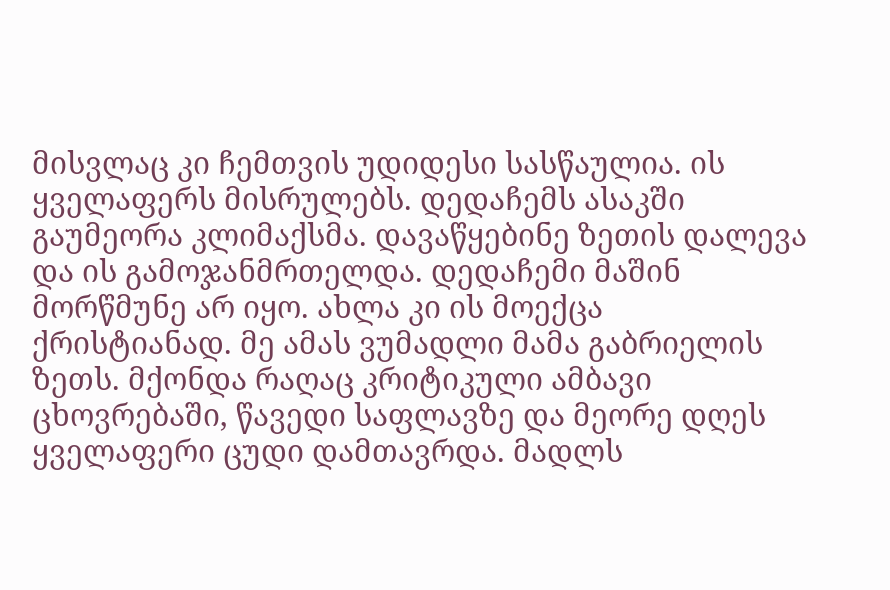მისვლაც კი ჩემთვის უდიდესი სასწაულია. ის ყველაფერს მისრულებს. დედაჩემს ასაკში გაუმეორა კლიმაქსმა. დავაწყებინე ზეთის დალევა და ის გამოჯანმრთელდა. დედაჩემი მაშინ მორწმუნე არ იყო. ახლა კი ის მოექცა ქრისტიანად. მე ამას ვუმადლი მამა გაბრიელის ზეთს. მქონდა რაღაც კრიტიკული ამბავი ცხოვრებაში, წავედი საფლავზე და მეორე დღეს ყველაფერი ცუდი დამთავრდა. მადლს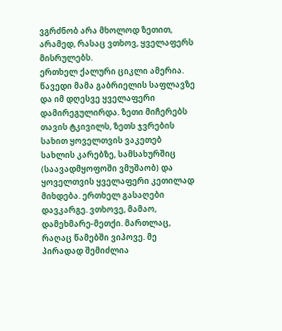ვგრძნობ არა მხოლოდ ზეთით, არამედ, რასაც ვთხოვ, ყველაფერს მისრულებს.
ერთხელ ქალური ციკლი ამერია. წავედი მამა გაბრიელის საფლავზე და იმ დღესვე ყველაფერი დამირეგულირდა. ზეთი მიჩერებს თავის ტკივილს, ზეთს ჯვრების სახით ყოველთვის ვაკეთებ სახლის კარებზე, სამსახურშიც (საავადმყოფოში ვმუშაობ) და ყოველთვის ყველაფერი კეთილად მიხდება. ერთხელ გასაღები დავკარგე. ვთხოვე, მამაო, დამეხმარე-მეთქი. მართლაც, რაღაც წამებში ვიპოვე. მე პირადად შემიძლია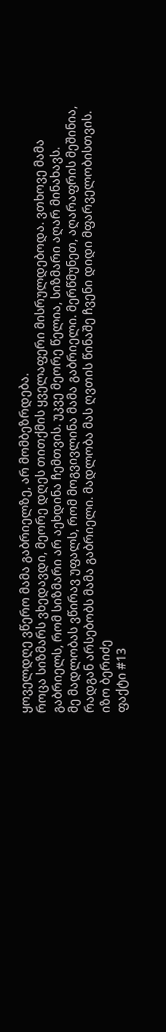ყოველდღე ვწერო მამა გაბრიელზე, არ მომბეზრდება.
როცა სიზმარს ვხედავდი, მეორე დღეს თითქმის ყველაფერი მისრულდებოდა. ვთხოვე მამა გაბრიელს, რომ სიზმარი არ აეხდინა ჩემთვის. უკვე მეორე წელია, სიზმარი აღარ მინახავს.
მე მადლობას ვწირავ უფალს, რომ მოგვივლინა მამა გაბრიელი. მერწმუნეთ, აღარაფრის მეშინია, რადგან არსებობს მამა გაბრიელი. მადლობა მას ღვთის წინაშე ჩვენი დიდი მფარველობისთვის.
იზო ბერიძე
ფაქტი #13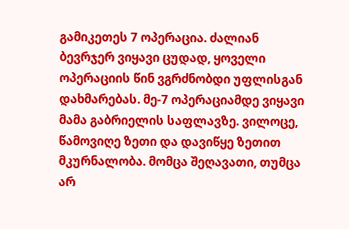გამიკეთეს 7 ოპერაცია. ძალიან ბევრჯერ ვიყავი ცუდად, ყოველი ოპერაციის წინ ვგრძნობდი უფლისგან დახმარებას. მე-7 ოპერაციამდე ვიყავი მამა გაბრიელის საფლავზე. ვილოცე, წამოვიღე ზეთი და დავიწყე ზეთით მკურნალობა. მომცა შეღავათი, თუმცა არ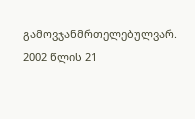გამოვჯანმრთელებულვარ. 2002 წლის 21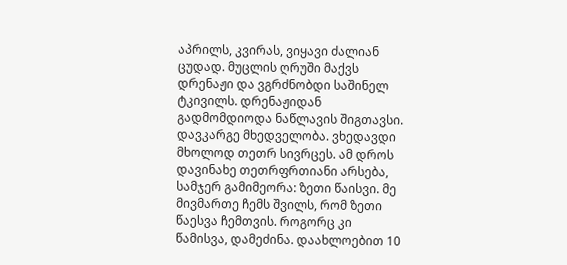აპრილს, კვირას, ვიყავი ძალიან ცუდად. მუცლის ღრუში მაქვს დრენაჟი და ვგრძნობდი საშინელ ტკივილს. დრენაჟიდან გადმომდიოდა ნაწლავის შიგთავსი. დავკარგე მხედველობა. ვხედავდი მხოლოდ თეთრ სივრცეს. ამ დროს დავინახე თეთრფრთიანი არსება, სამჯერ გამიმეორა: ზეთი წაისვი. მე მივმართე ჩემს შვილს, რომ ზეთი წაესვა ჩემთვის. როგორც კი წამისვა, დამეძინა. დაახლოებით 10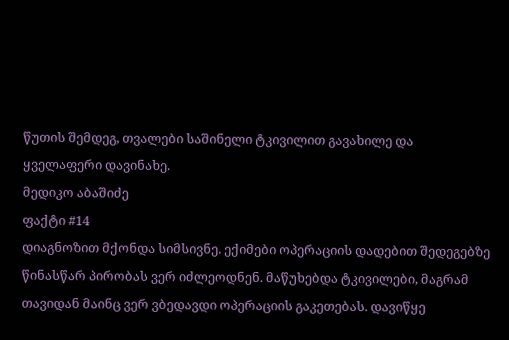წუთის შემდეგ, თვალები საშინელი ტკივილით გავახილე და ყველაფერი დავინახე.
მედიკო აბაშიძე
ფაქტი #14
დიაგნოზით მქონდა სიმსივნე. ექიმები ოპერაციის დადებით შედეგებზე წინასწარ პირობას ვერ იძლეოდნენ. მაწუხებდა ტკივილები, მაგრამ თავიდან მაინც ვერ ვბედავდი ოპერაციის გაკეთებას. დავიწყე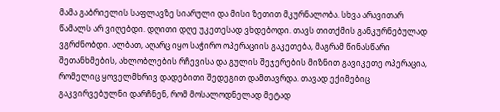მამა გაბრიელის საფლავზე სიარული და მისი ზეთით მკურნალობა. სხვა არავითარ წამალს არ ვიღებდი. დღითი დღე უკეთესად ვხდებოდი. თავს თითქმის განკურნებულად ვგრძნობდი. ალბათ, აღარც იყო საჭირო ოპერაციის გაკეთება, მაგრამ წინასწარი შეთანხმების, ახლობლების რჩევისა და გულის შეჯერების მიზნით გავიკეთე ოპერაცია, რომელიც ყოველმხრივ დადებითი შედეგით დამთავრდა. თავად ექიმებიც გაკვირვებულნი დარჩნენ, რომ მოსალოდნელად მეტად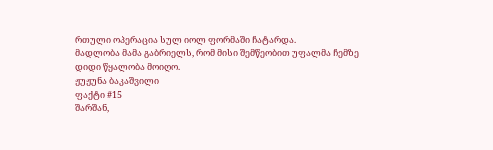რთული ოპერაცია სულ იოლ ფორმაში ჩატარდა.
მადლობა მამა გაბრიელს, რომ მისი შემწეობით უფალმა ჩემზე დიდი წყალობა მოიღო.
ჟუჟუნა ბაკაშვილი
ფაქტი #15
შარშან,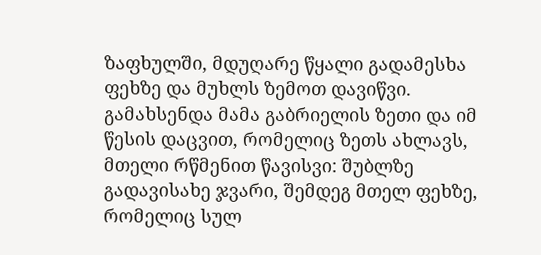ზაფხულში, მდუღარე წყალი გადამესხა ფეხზე და მუხლს ზემოთ დავიწვი. გამახსენდა მამა გაბრიელის ზეთი და იმ წესის დაცვით, რომელიც ზეთს ახლავს, მთელი რწმენით წავისვი: შუბლზე გადავისახე ჯვარი, შემდეგ მთელ ფეხზე, რომელიც სულ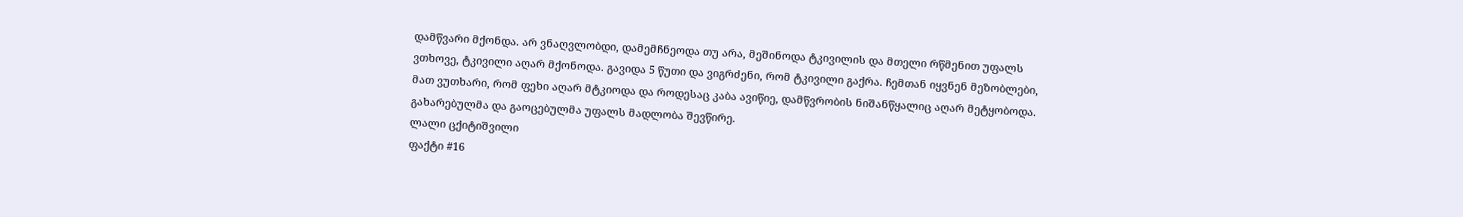დამწვარი მქონდა. არ ვნაღვლობდი, დამემჩნეოდა თუ არა, მეშინოდა ტკივილის და მთელი რწმენით უფალს ვთხოვე, ტკივილი აღარ მქონოდა. გავიდა 5 წუთი და ვიგრძენი, რომ ტკივილი გაქრა. ჩემთან იყვნენ მეზობლები, მათ ვუთხარი, რომ ფეხი აღარ მტკიოდა და როდესაც კაბა ავიწიე, დამწვრობის ნიშანწყალიც აღარ მეტყობოდა. გახარებულმა და გაოცებულმა უფალს მადლობა შევწირე.
ლალი ცქიტიშვილი
ფაქტი #16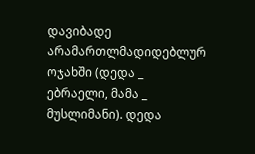დავიბადე არამართლმადიდებლურ ოჯახში (დედა _ ებრაელი, მამა _ მუსლიმანი). დედა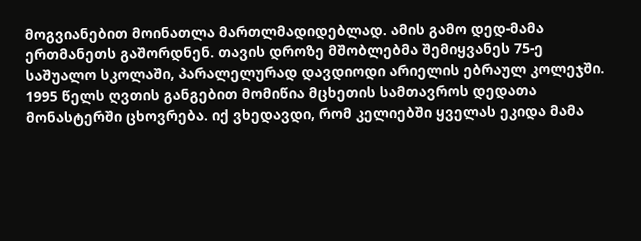მოგვიანებით მოინათლა მართლმადიდებლად. ამის გამო დედ-მამა ერთმანეთს გაშორდნენ. თავის დროზე მშობლებმა შემიყვანეს 75-ე საშუალო სკოლაში, პარალელურად დავდიოდი არიელის ებრაულ კოლეჯში.
1995 წელს ღვთის განგებით მომიწია მცხეთის სამთავროს დედათა მონასტერში ცხოვრება. იქ ვხედავდი, რომ კელიებში ყველას ეკიდა მამა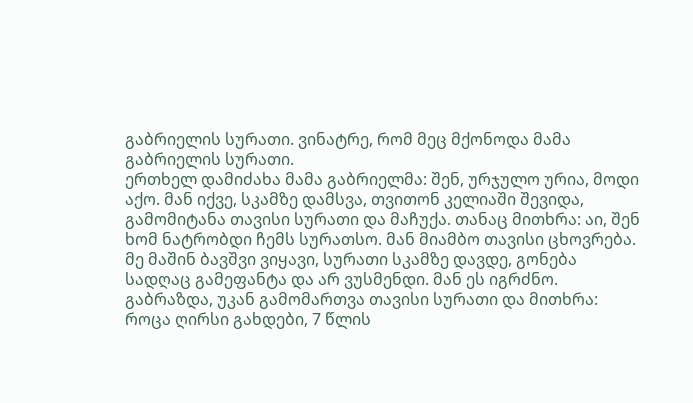გაბრიელის სურათი. ვინატრე, რომ მეც მქონოდა მამა გაბრიელის სურათი.
ერთხელ დამიძახა მამა გაბრიელმა: შენ, ურჯულო ურია, მოდი აქო. მან იქვე, სკამზე დამსვა, თვითონ კელიაში შევიდა, გამომიტანა თავისი სურათი და მაჩუქა. თანაც მითხრა: აი, შენ ხომ ნატრობდი ჩემს სურათსო. მან მიამბო თავისი ცხოვრება. მე მაშინ ბავშვი ვიყავი, სურათი სკამზე დავდე, გონება სადღაც გამეფანტა და არ ვუსმენდი. მან ეს იგრძნო. გაბრაზდა, უკან გამომართვა თავისი სურათი და მითხრა: როცა ღირსი გახდები, 7 წლის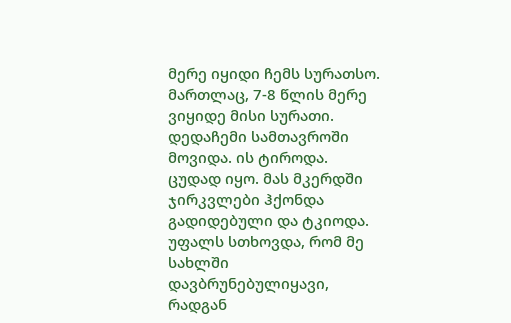მერე იყიდი ჩემს სურათსო. მართლაც, 7-8 წლის მერე ვიყიდე მისი სურათი.
დედაჩემი სამთავროში მოვიდა. ის ტიროდა. ცუდად იყო. მას მკერდში ჯირკვლები ჰქონდა გადიდებული და ტკიოდა. უფალს სთხოვდა, რომ მე სახლში დავბრუნებულიყავი, რადგან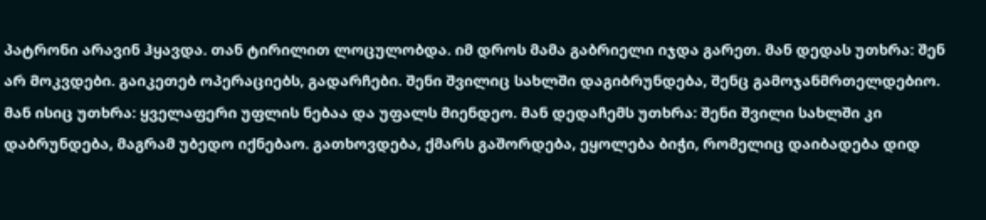პატრონი არავინ ჰყავდა. თან ტირილით ლოცულობდა. იმ დროს მამა გაბრიელი იჯდა გარეთ. მან დედას უთხრა: შენ არ მოკვდები. გაიკეთებ ოპერაციებს, გადარჩები. შენი შვილიც სახლში დაგიბრუნდება, შენც გამოჯანმრთელდებიო. მან ისიც უთხრა: ყველაფერი უფლის ნებაა და უფალს მიენდეო. მან დედაჩემს უთხრა: შენი შვილი სახლში კი დაბრუნდება, მაგრამ უბედო იქნებაო. გათხოვდება, ქმარს გაშორდება, ეყოლება ბიჭი, რომელიც დაიბადება დიდ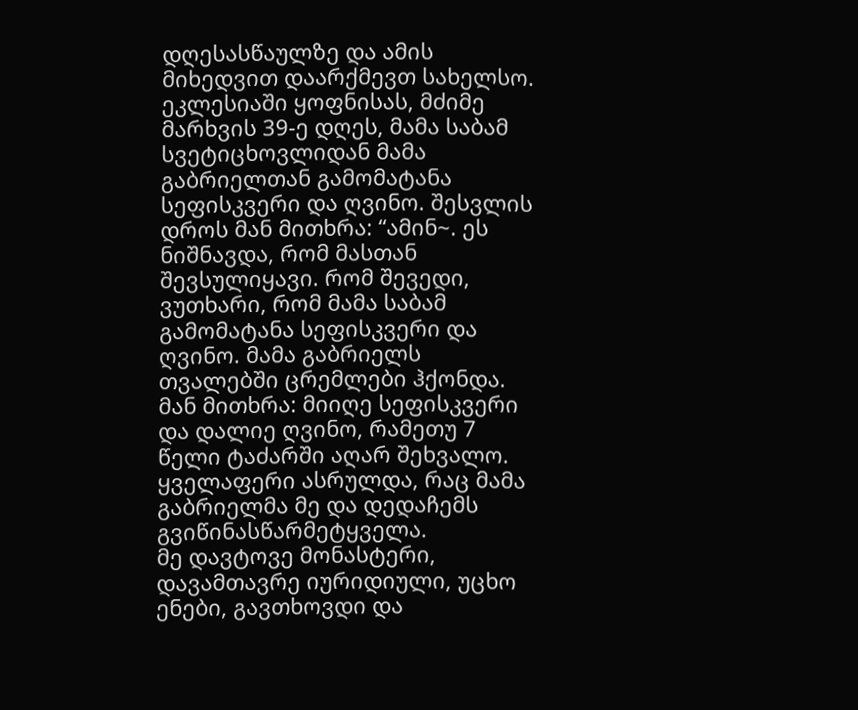დღესასწაულზე და ამის მიხედვით დაარქმევთ სახელსო.
ეკლესიაში ყოფნისას, მძიმე მარხვის 39-ე დღეს, მამა საბამ სვეტიცხოვლიდან მამა გაბრიელთან გამომატანა სეფისკვერი და ღვინო. შესვლის დროს მან მითხრა: “ამინ~. ეს ნიშნავდა, რომ მასთან შევსულიყავი. რომ შევედი, ვუთხარი, რომ მამა საბამ გამომატანა სეფისკვერი და ღვინო. მამა გაბრიელს თვალებში ცრემლები ჰქონდა. მან მითხრა: მიიღე სეფისკვერი და დალიე ღვინო, რამეთუ 7 წელი ტაძარში აღარ შეხვალო. ყველაფერი ასრულდა, რაც მამა გაბრიელმა მე და დედაჩემს გვიწინასწარმეტყველა.
მე დავტოვე მონასტერი, დავამთავრე იურიდიული, უცხო ენები, გავთხოვდი და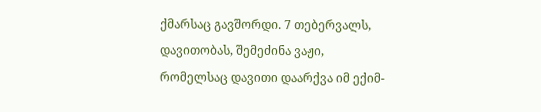ქმარსაც გავშორდი. 7 თებერვალს, დავითობას, შემეძინა ვაჟი, რომელსაც დავითი დაარქვა იმ ექიმ-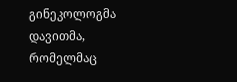გინეკოლოგმა დავითმა, რომელმაც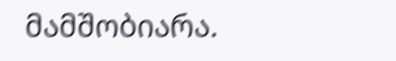მამშობიარა.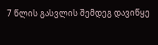7 წლის გასვლის შემდეგ დავიწყე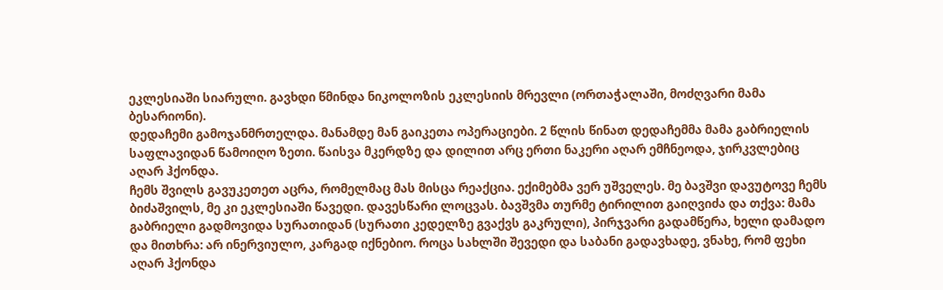ეკლესიაში სიარული. გავხდი წმინდა ნიკოლოზის ეკლესიის მრევლი (ორთაჭალაში, მოძღვარი მამა ბესარიონი).
დედაჩემი გამოჯანმრთელდა. მანამდე მან გაიკეთა ოპერაციები. 2 წლის წინათ დედაჩემმა მამა გაბრიელის საფლავიდან წამოიღო ზეთი. წაისვა მკერდზე და დილით არც ერთი ნაკერი აღარ ემჩნეოდა, ჯირკვლებიც აღარ ჰქონდა.
ჩემს შვილს გავუკეთეთ აცრა, რომელმაც მას მისცა რეაქცია. ექიმებმა ვერ უშველეს. მე ბავშვი დავუტოვე ჩემს ბიძაშვილს, მე კი ეკლესიაში წავედი. დავესწარი ლოცვას. ბავშვმა თურმე ტირილით გაიღვიძა და თქვა: მამა გაბრიელი გადმოვიდა სურათიდან (სურათი კედელზე გვაქვს გაკრული), პირჯვარი გადამწერა, ხელი დამადო და მითხრა: არ ინერვიულო, კარგად იქნებიო. როცა სახლში შევედი და საბანი გადავხადე, ვნახე, რომ ფეხი აღარ ჰქონდა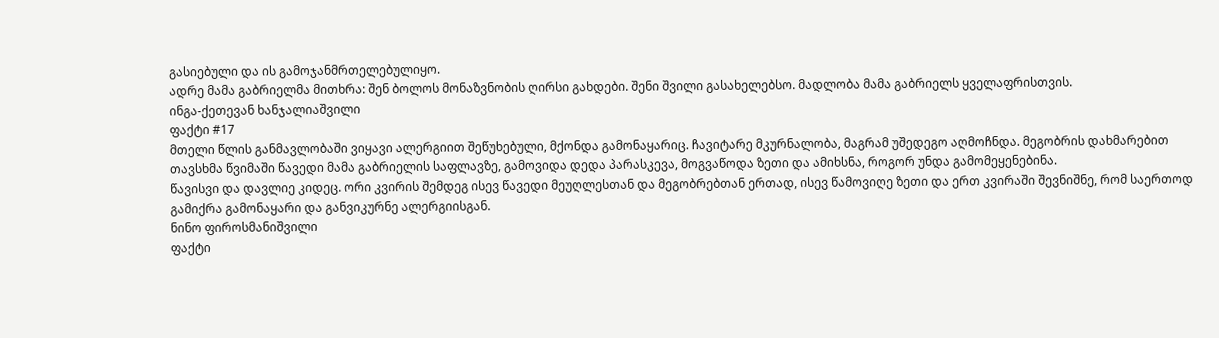გასიებული და ის გამოჯანმრთელებულიყო.
ადრე მამა გაბრიელმა მითხრა: შენ ბოლოს მონაზვნობის ღირსი გახდები. შენი შვილი გასახელებსო. მადლობა მამა გაბრიელს ყველაფრისთვის.
ინგა-ქეთევან ხანჯალიაშვილი
ფაქტი #17
მთელი წლის განმავლობაში ვიყავი ალერგიით შეწუხებული, მქონდა გამონაყარიც. ჩავიტარე მკურნალობა, მაგრამ უშედეგო აღმოჩნდა. მეგობრის დახმარებით თავსხმა წვიმაში წავედი მამა გაბრიელის საფლავზე, გამოვიდა დედა პარასკევა, მოგვაწოდა ზეთი და ამიხსნა, როგორ უნდა გამომეყენებინა.
წავისვი და დავლიე კიდეც. ორი კვირის შემდეგ ისევ წავედი მეუღლესთან და მეგობრებთან ერთად, ისევ წამოვიღე ზეთი და ერთ კვირაში შევნიშნე, რომ საერთოდ გამიქრა გამონაყარი და განვიკურნე ალერგიისგან.
ნინო ფიროსმანიშვილი
ფაქტი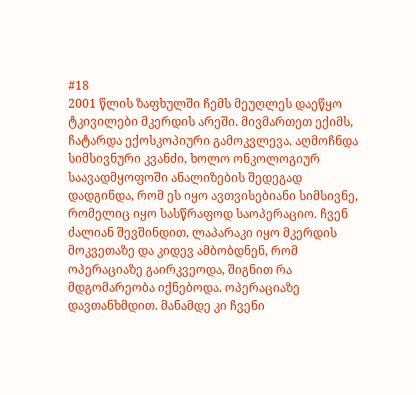#18
2001 წლის ზაფხულში ჩემს მეუღლეს დაეწყო ტკივილები მკერდის არეში. მივმართეთ ექიმს, ჩატარდა ექოსკოპიური გამოკვლევა. აღმოჩნდა სიმსივნური კვანძი, ხოლო ონკოლოგიურ საავადმყოფოში ანალიზების შედეგად დადგინდა, რომ ეს იყო ავთვისებიანი სიმსივნე, რომელიც იყო სასწრაფოდ საოპერაციო. ჩვენ ძალიან შევშინდით, ლაპარაკი იყო მკერდის მოკვეთაზე და კიდევ ამბობდნენ, რომ ოპერაციაზე გაირკვეოდა, შიგნით რა მდგომარეობა იქნებოდა. ოპერაციაზე დავთანხმდით. მანამდე კი ჩვენი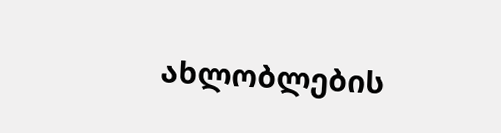ახლობლების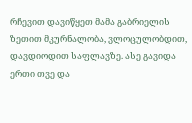რჩევით დავიწყეთ მამა გაბრიელის ზეთით მკურნალობა, ვლოცულობდით, დავდიოდით საფლავზე. ასე გავიდა ერთი თვე და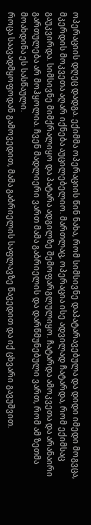ოპერაციის დღეც დადგა. ექიმმა ოპერაციის წინ ნახა, რომ სიმსივნე დაპატარავებულა და დიდი იმედი მოგვცა, მკერდის მოკვეთა აღარ იქნება აუცილებელიო. მართლაც, ოპერაცია ისე ადვილად ჩატარდა, რომ ექიმსაც გაუკვირდა. სიმსივნე მიმქრალიყო და პატარა ადგილზე შემოფარგლულიყო. ჩატარდა ამოკვეთა და არანაირი გართულება არ მოჰყოლია. ჩვენ მადლიერი ვართ მამა გაბრიელის და დარწმუნებული ვართ, რომ ამ ზეთმა მოახდინა ეს სასწაული.
როცა საავადმყოფოდან გამოვედით, მამა გაბრიელის საფლავზე წავედით და იქ ცხვარი გავუშვით.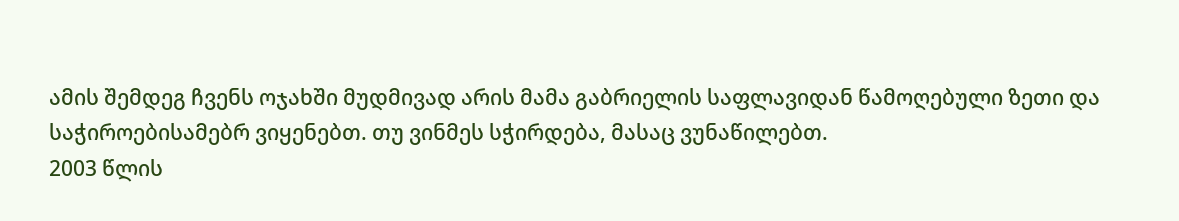ამის შემდეგ ჩვენს ოჯახში მუდმივად არის მამა გაბრიელის საფლავიდან წამოღებული ზეთი და საჭიროებისამებრ ვიყენებთ. თუ ვინმეს სჭირდება, მასაც ვუნაწილებთ.
2003 წლის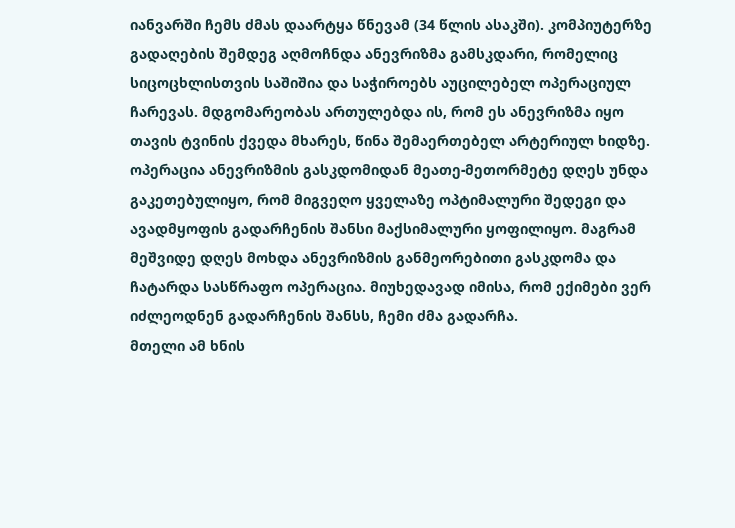იანვარში ჩემს ძმას დაარტყა წნევამ (34 წლის ასაკში). კომპიუტერზე გადაღების შემდეგ აღმოჩნდა ანევრიზმა გამსკდარი, რომელიც სიცოცხლისთვის საშიშია და საჭიროებს აუცილებელ ოპერაციულ ჩარევას. მდგომარეობას ართულებდა ის, რომ ეს ანევრიზმა იყო თავის ტვინის ქვედა მხარეს, წინა შემაერთებელ არტერიულ ხიდზე. ოპერაცია ანევრიზმის გასკდომიდან მეათე-მეთორმეტე დღეს უნდა გაკეთებულიყო, რომ მიგვეღო ყველაზე ოპტიმალური შედეგი და ავადმყოფის გადარჩენის შანსი მაქსიმალური ყოფილიყო. მაგრამ მეშვიდე დღეს მოხდა ანევრიზმის განმეორებითი გასკდომა და ჩატარდა სასწრაფო ოპერაცია. მიუხედავად იმისა, რომ ექიმები ვერ იძლეოდნენ გადარჩენის შანსს, ჩემი ძმა გადარჩა.
მთელი ამ ხნის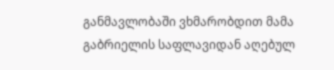განმავლობაში ვხმარობდით მამა გაბრიელის საფლავიდან აღებულ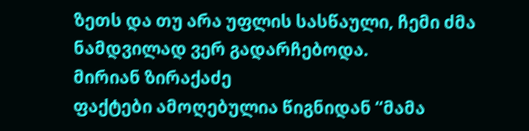ზეთს და თუ არა უფლის სასწაული, ჩემი ძმა ნამდვილად ვერ გადარჩებოდა.
მირიან ზირაქაძე
ფაქტები ამოღებულია წიგნიდან “მამა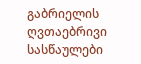გაბრიელის ღვთაებრივი სასწაულები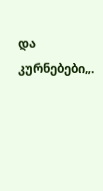და კურნებები„.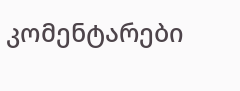კომენტარები